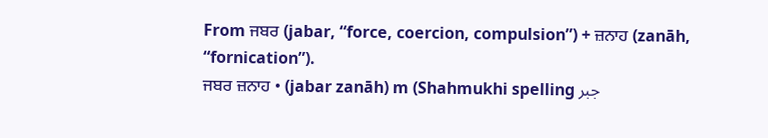From ਜਬਰ (jabar, “force, coercion, compulsion”) + ਜ਼ਨਾਹ (zanāh, “fornication”).
ਜਬਰ ਜ਼ਨਾਹ • (jabar zanāh) m (Shahmukhi spelling جبر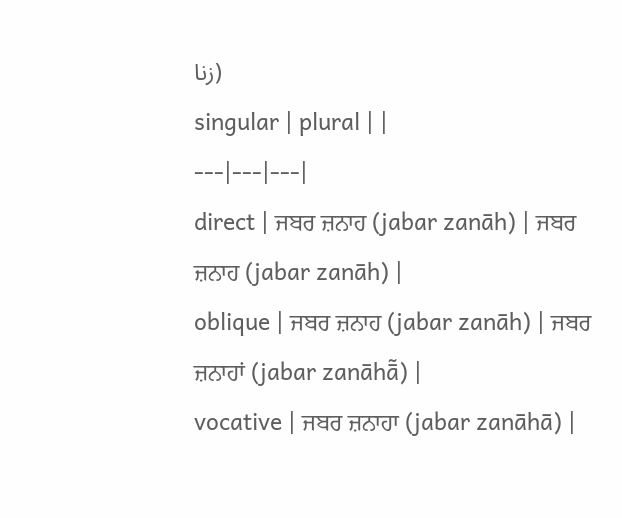زنا)
singular | plural | |
---|---|---|
direct | ਜਬਰ ਜ਼ਨਾਹ (jabar zanāh) | ਜਬਰ ਜ਼ਨਾਹ (jabar zanāh) |
oblique | ਜਬਰ ਜ਼ਨਾਹ (jabar zanāh) | ਜਬਰ ਜ਼ਨਾਹਾਂ (jabar zanāhā̃) |
vocative | ਜਬਰ ਜ਼ਨਾਹਾ (jabar zanāhā) |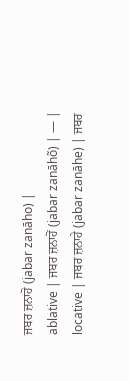ਜਬਰ ਜ਼ਨਾਹੋ (jabar zanāho) |
ablative | ਜਬਰ ਜ਼ਨਾਹੋਂ (jabar zanāhõ) | — |
locative | ਜਬਰ ਜ਼ਨਾਹੇ (jabar zanāhe) | ਜਬਰ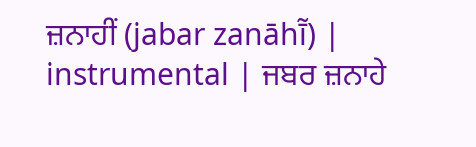ਜ਼ਨਾਹੀਂ (jabar zanāhī̃) |
instrumental | ਜਬਰ ਜ਼ਨਾਹੇ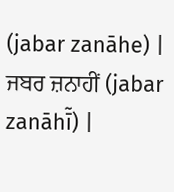(jabar zanāhe) | ਜਬਰ ਜ਼ਨਾਹੀਂ (jabar zanāhī̃) |